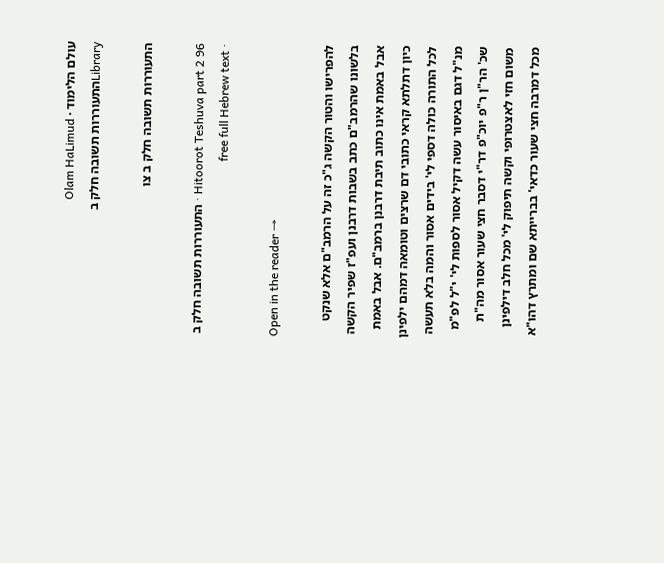עולם הלימוד · Olam HaLimud
Libraryהתעוררות תשובה חלק ב

התעוררות תשובה חלק ב צו

Hitoorot Teshuva part 2 96 · התעוררות תשובה חלק ב · free full Hebrew text

Open in the reader →

להפרישו והטור הקשה ג"כ זה על הרמב"ם אלא שנקט בלשונו שהרמב"ם כתב בשבות דרבנן ועפ"ז שפיר הקשה אבל באמת אינו כתוב תיבת דרבנן ברמב"ם. אבל באמת כיון דתלתא קראי כתובי דם שרצים וטומאה דמהם ילפינן לכל התורה כולה דספי לי' בידים אסור והמה בלא תעשה מנ"ל דגם באיסור עשה דקיל אסור לספות לי' י"ל לפ"מ שכ' הר"ן ר"פ יוכ"פ דר"י דסבר חצי שעור אסור מה"ת משום חזי לאצטרופי וקשה תיפוק לי' מכל חלב דילפינן מכל דמרבה חצי שעור כדאי' בברייתא שם ומתרץ דהו"א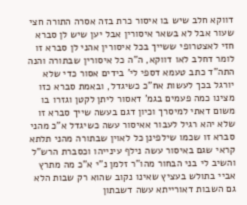דווקא חלב שיש בו איסור כרת בזה אסרה התורה חצי שעור אבל לא בשאר איסורין אבל יען שיש לן סברא חזי לאצטרופי ששייך בכל איסורין אהני לן סברא זו לומר דחלב לאו דווקא, ה"ה כל איסורין שבתורה והנה התה"ד כתב טעמא דספי לי' בידים אסור כדי שלא יורגל בכך לעשות אח"כ כשיגדל, ובאמת סברא כזו מצינו כמה פעמים בגמ' דאסור ליתן לקטן וגזרו בו משום דאתי למיסרך וכיון דגם בעשה שייך סברא זו שלא יהא רגיל לעבור אאיסור עשה כשיגדל א"כ מהני סברא זו שכמו שילפינן כל לאוין שבתורה מהני תלתא קראי שגם באיסור עשה נילף עינייהו וכסברת הרש"ל והשיב לי בני הבחור מהו"ר זלמן נ"י א"כ מה מתרץ אביי בתולש בעציץ שאינו נקוב שהוא רק שבות הלא גם השבות דאורייתא עשה דשבתון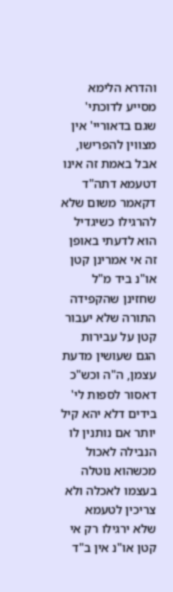והדרא הלימא מסייע לדוכתי' שגם בדאוריי' אין מצווין להפרישו, אבל באמת זה אינו דטעמא דתה"ד דקאמר משום שלא להרגילו כשיגדיל הוא לדעתי באופן זה אי אמרינן קטן או"נ ביד מ"ל שחזינן שהקפידה התורה שלא יעבור קטן על עבירות הגם שעושין מדעת עצמן, ה"ה וכש"כ דאסור לספות לי' בידים דלא יהא קיל יותר אם נותנין לו הנבילה לאכול מכשהוא נוטלה בעצמו לאכלה ולא צריכין לטעמא שלא ירגילו רק אי קטן או"נ אין ב"ד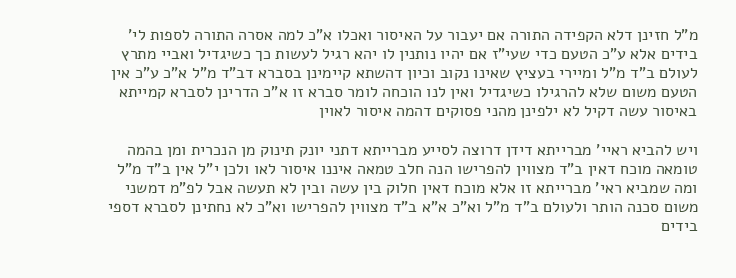מ"ל חזינן דלא הקפידה התורה אם יעבור על האיסור ואכלו א"כ למה אסרה התורה לספות לי' בידים אלא ע"כ הטעם כדי שעי"ז אם יהיו נותנין לו יהא רגיל לעשות כך כשיגדיל ואביי מתרץ לעולם ב"ד מ"ל ומיירי בעציץ שאינו נקוב וכיון דהשתא קיימינן בסברא דב"ד מ"ל א"כ ע"כ אין הטעם משום שלא להרגילו כשיגדיל ואין לנו הוכחה לומר סברא זו א"כ הדרינן לסברא קמייתא באיסור עשה דקיל לא ילפינן מהני פסוקים דהמה איסור לאוין

ויש להביא ראיי' מברייתא דידן דרוצה לסייע מברייתא דתני יונק תינוק מן הנכרית ומן בהמה טומאה מוכח דאין ב"ד מצווין להפרישו הנה חלב טמאה איננו איסור לאו ולכן י"ל אין ב"ד מ"ל ומה שמביא ראי' מברייתא זו אלא מוכח דאין חלוק בין עשה ובין לא תעשה אבל לפ"מ דמשני משום סכנה הותר ולעולם ב"ד מ"ל וא"כ א"א ב"ד מצווין להפרישו וא"כ לא נחתינן לסברא דספי בידים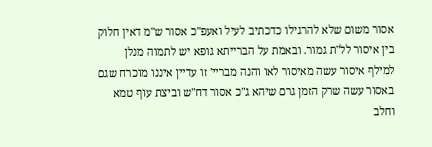אסור משום שלא להרגילו כדכתיב לעיל ואעפ"כ אסור ש"מ דאין חלוק בין איסור לל"ת גמור. ובאמת על הברייתא גופא יש לתמוה מנלן למילף איסור עשה מאיסור לאו והנה מבריי' זו עדיין איננו מוכרח שגם באסור עשה שרק הזמן גרם שיהא ג"כ אסור דח"ש וביצת עוף טמא וחלב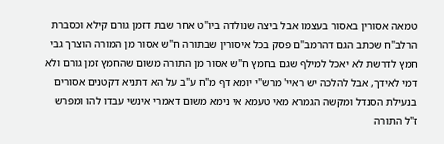טמאה אסורין באסור בעצמו אבל ביצה שנולדה ביו"ט אחר שבת דזמן גורם קילא וכסברת הרלב"ח שכתב הגם דהרמב"ם פסק בכל איסורין שבתורה ח"ש אסור מן המורה הוצרך גבי חמץ לדרשת לא יאכל למילף שגם בחמץ ח"ש אסור מן התורה משום שהחמץ זמן גורם ולא דמי לאידך, אבל להלכה יש ראיי' מרש"י יומא דף מ"ח ע"ב על הא דתניא דקטנים אסורים בנעילת הסנדל ומקשה הגמרא מאי טעמא אי נימא משום דאמרי אינשי עבדו להו ומפרש ז"ל התורה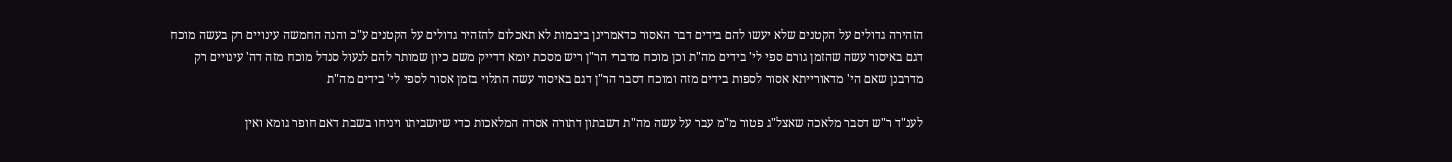הזהירה גדולים על הקטנים שלא יעשו להם בידים דבר האסור כדאמרינן ביבמות לא תאכלום להזהיר גדולים על הקטנים ע"כ והנה החמשה עינויים רק בעשה מוכח דגם באיסור עשה שהזמן גורם ספי לי' בידים מה"ת וכן מוכח מדברי הר"ן ריש מסכת יומא דדייק משם כיון שמותר להם לנעול סנדל מוכח מזה דה' עינויים רק מדרבנן שאם הי' מדאורייתא אסור לספות בידים מזה ומוכח דסבר הר"ן דגם באיסור עשה התלוי בזמן אסור לספי לי' בידים מה"ת

לענ"ד ר"ש דסבר מלאכה שאצל"ג פטור מ"מ עבר על עשה מה"ת דשבתון דתורה אסרה המלאכות כדי שיושביתו ויניחו בשבת דאם חופר גומא ואין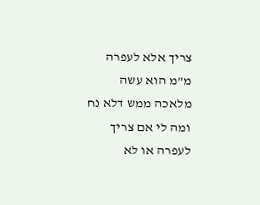צריך אלא לעפרה מ"מ הוא עשה מלאכה ממש דלא נח ומה לי אם צריך לעפרה או לא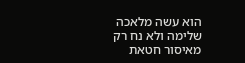הוא עשה מלאכה שלימה ולא נח רק מאיסור חטאת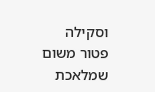וסקילה פטור משום שמלאכת